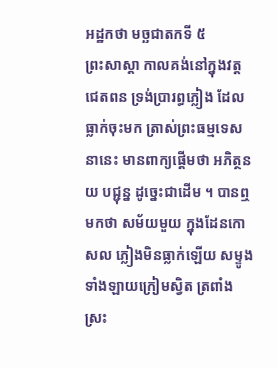អដ្ឋកថា មច្ឆជាតកទី ៥
ព្រះសាស្តា កាលគង់នៅក្នុងវត្តជេតពន ទ្រង់ប្រារព្ធភ្លៀង ដែលធ្លាក់ចុះមក ត្រាស់ព្រះធម្មទេសនានេះ មានពាក្យផ្តើមថា អភិត្ថនយ បជ្ជុន្ន ដូច្នេះជាដើម ។ បានឮមកថា សម័យមួយ ក្នុងដែនកោសល ភ្លៀងមិនធ្លាក់ឡើយ សម្ទូងទាំងឡាយក្រៀមស្វិត ត្រពាំង ស្រះ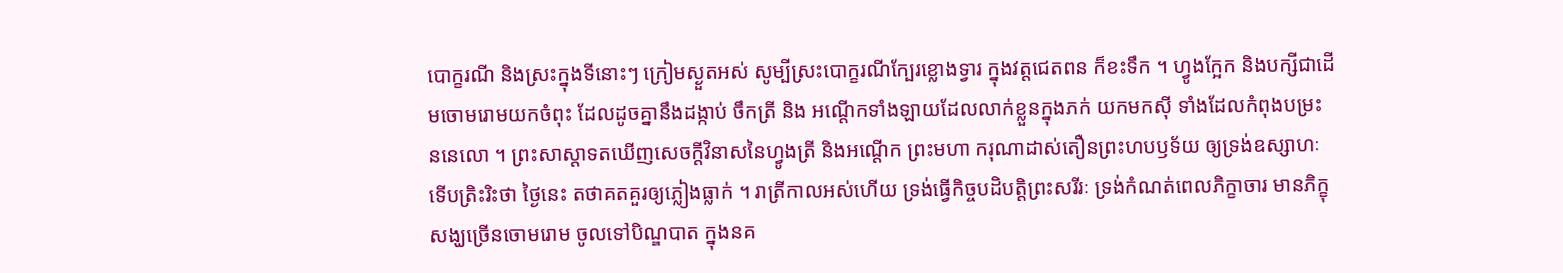បោក្ខរណី និងស្រះក្នុងទីនោះៗ ក្រៀមស្ងួតអស់ សូម្បីស្រះបោក្ខរណីក្បែរខ្លោងទ្វារ ក្នុងវត្តជេតពន ក៏ខះទឹក ។ ហ្វូងក្អែក និងបក្សីជាដើមចោមរោមយកចំពុះ ដែលដូចគ្នានឹងដង្កាប់ ចឹកត្រី និង អណ្តើកទាំងឡាយដែលលាក់ខ្លួនក្នុងភក់ យកមកស៊ី ទាំងដែលកំពុងបម្រះ ននេលោ ។ ព្រះសាស្តាទតឃើញសេចក្តីវិនាសនៃហ្វូងត្រី និងអណ្តើក ព្រះមហា ករុណាដាស់តឿនព្រះហបឫទ័យ ឲ្យទ្រង់ឧស្សាហៈ ទើបត្រិះរិះថា ថ្ងៃនេះ តថាគតគួរឲ្យភ្លៀងធ្លាក់ ។ រាត្រីកាលអស់ហើយ ទ្រង់ធ្វើកិច្ចបដិបត្តិព្រះសរីរៈ ទ្រង់កំណត់ពេលភិក្ខាចារ មានភិក្ខុសង្ឃច្រើនចោមរោម ចូលទៅបិណ្ឌបាត ក្នុងនគ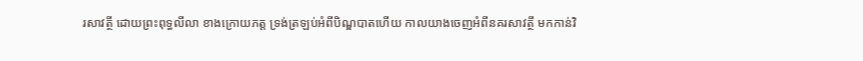រសាវត្ថី ដោយព្រះពុទ្ធលីលា ខាងក្រោយភត្ត ទ្រង់ត្រឡប់អំពីបិណ្ឌបាតហើយ កាលយាងចេញអំពីនគរសាវត្ថី មកកាន់វិ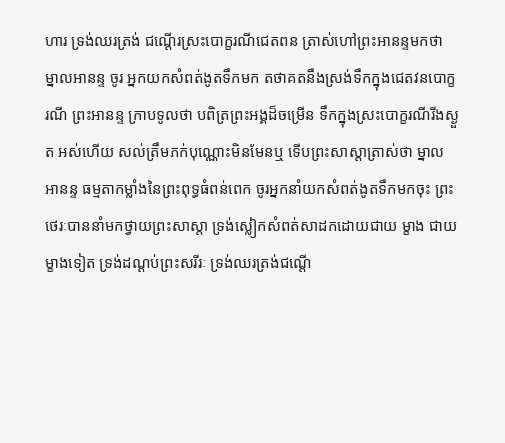ហារ ទ្រង់ឈរត្រង់ ជណ្តើរស្រះបោក្ខរណីជេតពន ត្រាស់ហៅព្រះអានន្ទមកថា ម្នាលអានន្ទ ចូរ អ្នកយកសំពត់ងូតទឹកមក តថាគតនឹងស្រង់ទឹកក្នុងជេតវនបោក្ខរណី ព្រះអានន្ទ ក្រាបទូលថា បពិត្រព្រះអង្គដ៏ចម្រើន ទឹកក្នុងស្រះបោក្ខរណីរីងស្ងួត អស់ហើយ សល់ត្រឹមភក់បុណ្ណោះមិនមែនឬ ទើបព្រះសាស្តាត្រាស់ថា ម្នាល អានន្ទ ធម្មតាកម្លាំងនៃព្រះពុទ្ធធំពន់ពេក ចូរអ្នកនាំយកសំពត់ងូតទឹកមកចុះ ព្រះថេរៈបាននាំមកថ្វាយព្រះសាស្តា ទ្រង់ស្លៀកសំពត់សាដកដោយជាយ ម្ខាង ជាយម្ខាងទៀត ទ្រង់ដណ្តប់ព្រះសរីរៈ ទ្រង់ឈរត្រង់ជណ្តើ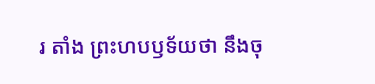រ តាំង ព្រះហបឫទ័យថា នឹងចុ